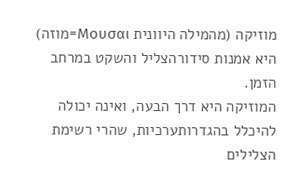מוזיקה (מהמילה היוונית Μουσαι=מוזה) היא אמנות סידורהצליל והשקט במרחב הזמן.
המוזיקה היא דרך הבעה, ואינה יכולה להיכלל בהגדרותערכיות, שהרי רשימת הצלילים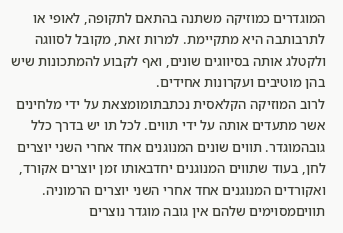המוגדרים כמוזיקה משתנה בהתאם לתקופה, לאופי או לתרבותבה היא מתקיימת. למרות זאת, מקובל לסווגה ולקטלג אותה בסיווגים שונים, ואף לקבוע להמתכונות שיש בהן מוטיבים ועקרונות אחידים.
לרוב המוזיקה הקלאסית נכתבתומומצאת על ידי מלחינים אשר מתעדים אותה על ידי תווים. לכל תו יש בדרך כלל גובהמוגדר. תווים שונים המנוגנים אחד אחרי השני יוצרים לחן, בעוד שתווים המנוגנים יחדבאותו זמן יוצרים אקורד, ואקורדים המנוגנים אחד אחרי השני יוצרים הרמוניה. תוויםמסוימים שלהם אין גובה מוגדר נוצרים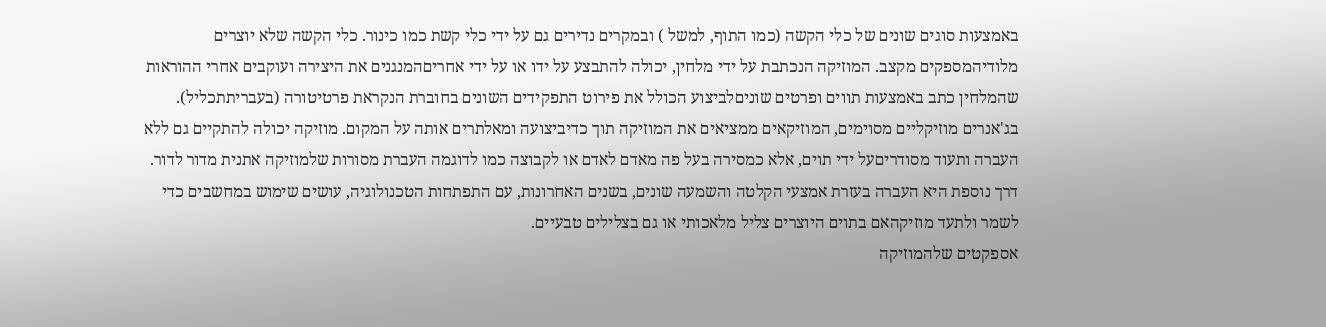באמצעות סוגים שונים של כלי הקשה (כמו התוף, למשל ) ובמקרים נדירים גם על ידי כלי קשת כמו כינור. כלי הקשה שלא יוצרים מלודיהמספקים מקצב. המוזיקה הנכתבת על ידי מלחין, יכולה להתבצע על ידו או על ידי אחריםהמנגנים את היצירה ועוקבים אחרי ההוראות שהמלחין כתב באמצעות תווים ופרטים שוניםלביצוע הכולל את פירוט התפקידים השונים בחוברת הנקראת פרטיטורה (בעבריתתכליל).
בג'אנרים מוזיקליים מסוימים, המוזיקאים ממציאים את המוזיקה תוך כדיביצועה ומאלתרים אותה על המקום. מוזיקה יכולה להתקיים גם ללא העברה ותעוד מסודריםעל ידי תוים, אלא כמסירה בעל פה מאדם לאדם או לקבוצה כמו לדוגמה העברת מסורות שלמוזיקה אתנית מדור לדור. דרך נוספת היא העברה בעזרת אמצעי הקלטה והשמעה שונים, בשנים האחרונות, עם התפתחות הטכנולוגיה, עושים שימוש במחשבים כדי לשמר ולתעד מוזיקהאם בתוים היוצרים צליל מלאכותי או גם בצלילים טבעיים.
אספקטים שלהמוזיקה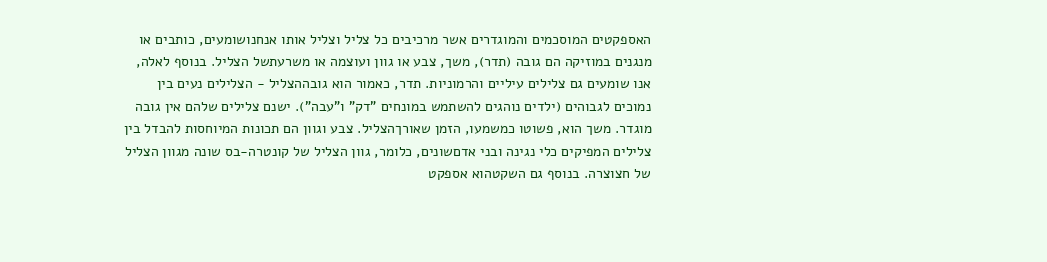האספקטים המוסכמים והמוגדרים אשר מרכיבים כל צליל וצליל אותו אנחנושומעים, כותבים או מנגנים במוזיקה הם גובה (תדר), משך, צבע או גוון ועוצמה או משרעתשל הצליל. בנוסף לאלה, אנו שומעים גם צלילים עיליים והרמוניות. תדר, כאמור הוא גובההצליל - הצלילים נעים בין נמוכים לגבוהים (ילדים נוהגים להשתמש במונחים "דק" ו"עבה"). ישנם צלילים שלהם אין גובה מוגדר. משך הוא, פשוטו כמשמעו, הזמן שאורךהצליל. צבע וגוון הם תכונות המיוחסות להבדל בין צלילים המפיקים כלי נגינה ובני אדםשונים, כלומר, גוון הצליל של קונטרה-בס שונה מגוון הצליל של חצוצרה. בנוסף גם השקטהוא אספקט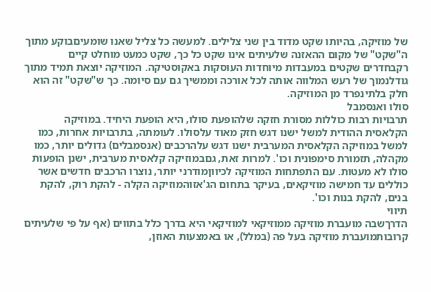של מוזיקה, בהיותו שקט מדוד בין שני צלילים. למעשה כל צליל שאנו שומעיםבוקע מתוך ה"שקט" של מקום ההאזנה שלעיתים אינו שקט כל כך, שקט כמעט מוחלט קיים רקבחדרים שקטים במעבדות מיוחדות העוסקות באקוסטיקה. המוזיקה יוצאת תמיד מתוך גודלנמוך של רעש המלווה אותה לכל אורכה וממשיך גם עם סיומה. כך ש"שקט" זה הוא חלק בלתינפרד מן המוזיקה.
סולו ואנסמבל
תרבויות רבות כוללות מסורת חזקה שלהופעת סולו, היא הופעת היחיד. במוזיקה הקלאסית ההודית למשל ישנו דגש חזק מאוד עלסולו. לעומתה, בתרבויות אחרות, כמו למשל במוזיקה הקלאסית המערבית ישנו דגש עלהרכבים (אנסמבלים) גדולים יותר, כמו מקהלה, תזמורת סימפונית וכו'. למרות זאת, גםבמוזיקה קלאסית מערבית, ישנן הופעות סולו לא מעטות. עם התפתחות המוזיקה לכיווןמודרני יותר, נוצרו הרכבים חדשים אשר כוללים עד חמישה מוזיקאים, בעיקר בתחום הג'אזוהמוזיקה הקלה - להקת רוק, להקת בנים, להקת בנות וכו'.
תיווי
הדרךשבה מועברת מוזיקה ממוזיקאי למוזיקאי היא בדרך כלל בתווים (אף על פי שלעיתים קרובותמועברת מוזיקה בעל פה (במלל), או באמצעות האוזן,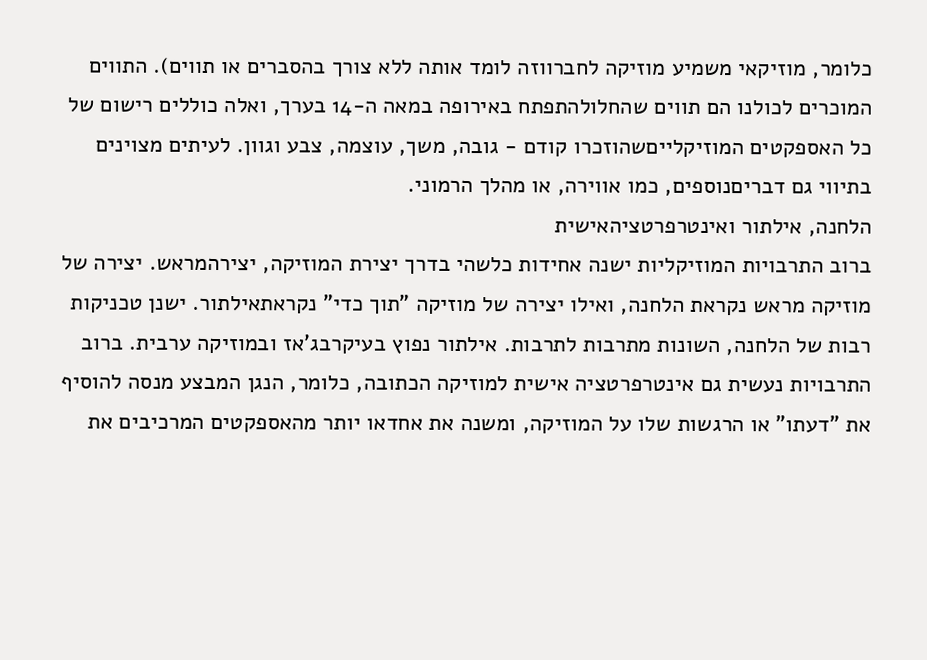כלומר, מוזיקאי משמיע מוזיקה לחברווזה לומד אותה ללא צורך בהסברים או תווים). התווים המוכרים לכולנו הם תווים שהחלולהתפתח באירופה במאה ה-14 בערך, ואלה כוללים רישום של כל האספקטים המוזיקלייםשהוזכרו קודם - גובה, משך, עוצמה, צבע וגוון. לעיתים מצוינים בתיווי גם דבריםנוספים, כמו אווירה, או מהלך הרמוני.
הלחנה, אילתור ואינטרפרטציהאישית
ברוב התרבויות המוזיקליות ישנה אחידות כלשהי בדרך יצירת המוזיקה, יצירהמראש. יצירה של מוזיקה מראש נקראת הלחנה, ואילו יצירה של מוזיקה "תוך כדי" נקראתאילתור. ישנן טכניקות רבות של הלחנה, השונות מתרבות לתרבות. אילתור נפוץ בעיקרבג'אז ובמוזיקה ערבית. ברוב התרבויות נעשית גם אינטרפרטציה אישית למוזיקה הכתובה, כלומר, הנגן המבצע מנסה להוסיף את "דעתו" או הרגשות שלו על המוזיקה, ומשנה את אחדאו יותר מהאספקטים המרכיבים את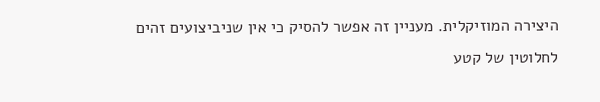היצירה המוזיקלית. מעניין זה אפשר להסיק כי אין שניביצועים זהים לחלוטין של קטע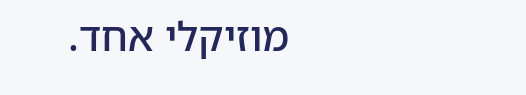מוזיקלי אחד.